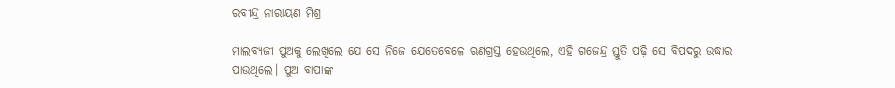ରବୀନ୍ଦ୍ର ନାରାୟଣ ମିଶ୍ର

ମାଲବ୍ୟଜୀ ପୁଅକୁ ଲେଖିଲେ ଯେ ସେ ନିଜେ ଯେତେବେଳେ ଋଣଗ୍ରସ୍ତ ହେଉଥିଲେ, ଏହି ଗଜେନ୍ଦ୍ର ସ୍ତୁତି ପଢ଼ି ସେ ବିପଦରୁ ଉଦ୍ଧାର ପାଉଥିଲେ। ପୁଅ ବାପାଙ୍କ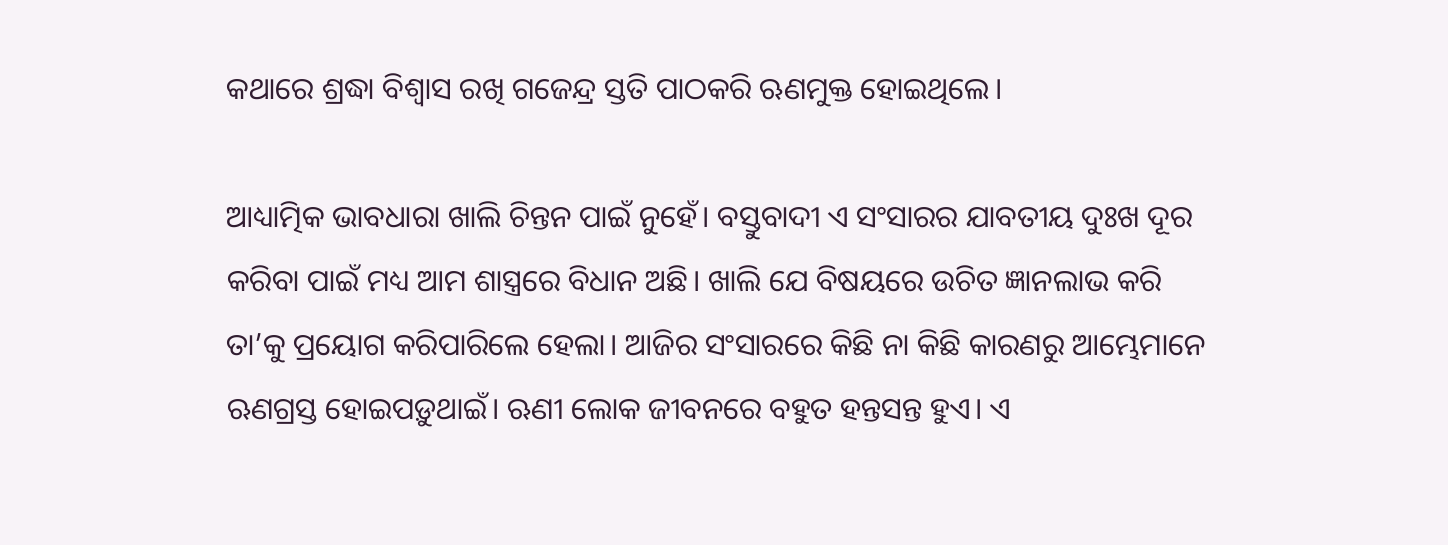କଥାରେ ଶ୍ରଦ୍ଧା ବିଶ୍ୱାସ ରଖି ଗଜେନ୍ଦ୍ର ସ୍ତତି ପାଠକରି ଋଣମୁକ୍ତ ହୋଇଥିଲେ।

ଆଧ୍ୟାତ୍ମିକ ଭାବଧାରା ଖାଲି ଚିନ୍ତନ ପାଇଁ ନୁହେଁ। ବସ୍ତୁବାଦୀ ଏ ସଂସାରର ଯାବତୀୟ ଦୁଃଖ ଦୂର କରିବା ପାଇଁ ମଧ୍ୟ ଆମ ଶାସ୍ତ୍ରରେ ବିଧାନ ଅଛି। ଖାଲି ଯେ ବିଷୟରେ ଉଚିତ ଜ୍ଞାନଲାଭ କରି ତା’କୁ ପ୍ରୟୋଗ କରିପାରିଲେ ହେଲା। ଆଜିର ସଂସାରରେ କିଛି ନା କିଛି କାରଣରୁ ଆମ୍ଭେମାନେ ଋଣଗ୍ରସ୍ତ ହୋଇପଡ଼ୁଥାଇଁ। ଋଣୀ ଲୋକ ଜୀବନରେ ବହୁତ ହନ୍ତସନ୍ତ ହୁଏ। ଏ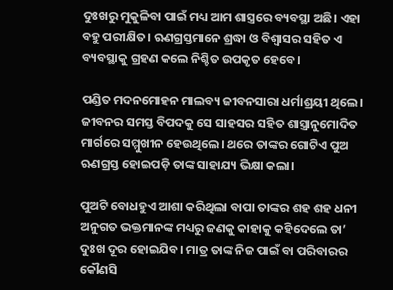ଦୁଃଖରୁ ମୁକୁଳିବା ପାଇଁ ମଧ୍ୟ ଆମ ଶାସ୍ତ୍ରରେ ବ୍ୟବସ୍ଥା ଅଛି। ଏହା ବହୁ ପରୀକ୍ଷିତ। ଋଣଗ୍ରସ୍ତମାନେ ଶ୍ରଦ୍ଧା ଓ ବିଶ୍ୱାସର ସହିତ ଏ ବ୍ୟବସ୍ଥାକୁ ଗ୍ରହଣ କଲେ ନିଶ୍ଚିତ ଉପକୃତ ହେବେ।

ପଣ୍ଡିତ ମଦନମୋହନ ମାଲବ୍ୟ ଜୀବନସାରା ଧର୍ମାଶ୍ରୟୀ ଥିଲେ। ଜୀବନର ସମସ୍ତ ବିପଦକୁ ସେ ସାହସର ସହିତ ଶାସ୍ତ୍ରାନୁମୋଦିତ ମାର୍ଗରେ ସମ୍ମୁଖୀନ ହେଉଥିଲେ। ଥରେ ତାଙ୍କର ଗୋଟିଏ ପୁଅ ଋଣଗ୍ରସ୍ତ ହୋଇପଡ଼ି ତାଙ୍କ ସାହାଯ୍ୟ ଭିକ୍ଷା କଲା।

ପୁଅଟି ବୋଧହୁଏ ଆଶା କରିଥିଲା ବାପା ତାଙ୍କର ଶହ ଶହ ଧନୀ ଅନୁଗତ ଭକ୍ତମାନଙ୍କ ମଧ୍ୟରୁ ଜଣକୁ କାହାକୁ କହିଦେଲେ ତା’ ଦୁଃଖ ଦୂର ହୋଇଯିବ। ମାତ୍ର ତାଙ୍କ ନିଜ ପାଇଁ ବା ପରିବାରର କୌଣସି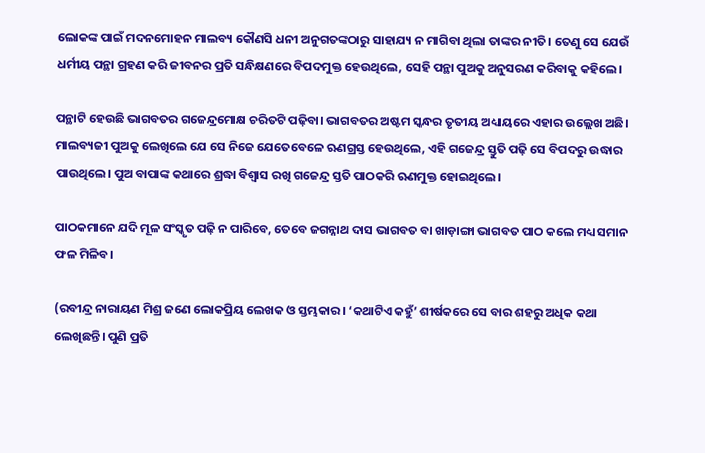ଲୋକଙ୍କ ପାଇଁ ମଦନମୋହନ ମାଲବ୍ୟ କୌଣସି ଧନୀ ଅନୁଗତଙ୍କଠାରୁ ସାହାଯ୍ୟ ନ ମାଗିବା ଥିଲା ତାଙ୍କର ନୀତି। ତେଣୁ ସେ ଯେଉଁ ଧର୍ମୀୟ ପନ୍ଥା ଗ୍ରହଣ କରି ଜୀବନର ପ୍ରତି ସନ୍ଧିକ୍ଷଣରେ ବିପଦମୁକ୍ତ ହେଉଥିଲେ, ସେହି ପନ୍ଥା ପୁଅକୁ ଅନୁସରଣ କରିବାକୁ କହିଲେ।

ପନ୍ଥାଟି ହେଉଛି ଭାଗବତର ଗଜେନ୍ଦ୍ରମୋକ୍ଷ ଚରିତଟି ପଢ଼ିବା। ଭାଗବତର ଅଷ୍ଟମ ସ୍କନ୍ଧର ତୃତୀୟ ଅଧ୍ୟାୟରେ ଏହାର ଉଲ୍ଲେଖ ଅଛି। ମାଲବ୍ୟଜୀ ପୁଅକୁ ଲେଖିଲେ ଯେ ସେ ନିଜେ ଯେତେବେଳେ ଋଣଗ୍ରସ୍ତ ହେଉଥିଲେ, ଏହି ଗଜେନ୍ଦ୍ର ସ୍ତୁତି ପଢ଼ି ସେ ବିପଦରୁ ଉଦ୍ଧାର ପାଉଥିଲେ। ପୁଅ ବାପାଙ୍କ କଥାରେ ଶ୍ରଦ୍ଧା ବିଶ୍ୱାସ ରଖି ଗଜେନ୍ଦ୍ର ସ୍ତତି ପାଠକରି ଋଣମୁକ୍ତ ହୋଇଥିଲେ।

ପାଠକମାନେ ଯଦି ମୂଳ ସଂସ୍କୃତ ପଢ଼ି ନ ପାରିବେ, ତେବେ ଜଗନ୍ନାଥ ଦାସ ଭାଗବତ ବା ଖାଡ଼ାଙ୍ଗା ଭାଗବତ ପାଠ କଲେ ମଧ୍ୟ ସମାନ ଫଳ ମିଳିବ।

(ରବୀନ୍ଦ୍ର ନାରାୟଣ ମିଶ୍ର ଜଣେ ଲୋକପ୍ରିୟ ଲେଖକ ଓ ସ୍ତମ୍ଭକାର। ‘କଥାଟିଏ କହୁଁ’ ଶୀର୍ଷକରେ ସେ ବାର ଶହରୁ ଅଧିକ କଥା ଲେଖିଛନ୍ତି। ପୁଣି ପ୍ରତି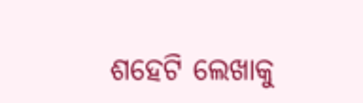ଶହେଟି ଲେଖାକୁ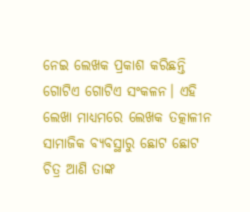ନେଇ ଲେଖକ ପ୍ରକାଶ କରିଛନ୍ତି ଗୋଟିଏ ଗୋଟିଏ ସଂକଳନ। ଏହି ଲେଖା ମାଧ୍ୟମରେ ଲେଖକ ତତ୍କାଳୀନ ସାମାଜିକ ବ୍ୟବସ୍ଥାରୁ ଛୋଟ ଛୋଟ ଚିତ୍ର ଆଣି ତାଙ୍କ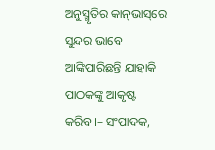ଅନୁସ୍ମୃତିର କାନ୍‌ଭାସ୍‌ରେ ସୁନ୍ଦର ଭାବେ ଆଙ୍କିପାରିଛନ୍ତି ଯାହାକି ପାଠକଙ୍କୁ ଆକୃଷ୍ଟ କରିବ।– ସଂପାଦକ,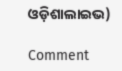ଓଡ଼ିଶାଲାଇଭ)

Comment